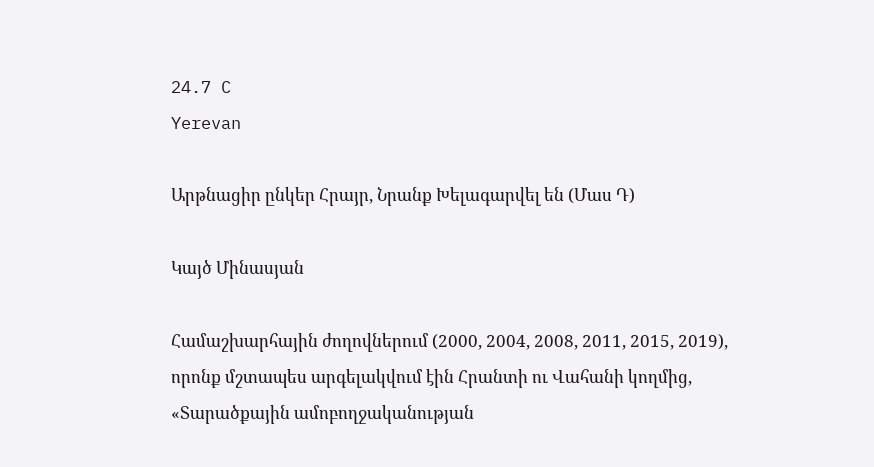24.7 C
Yerevan

Արթնացիր ընկեր Հրայր, Նրանք Խելագարվել են (Մաս Դ)

Կայծ Մինասյան

Համաշխարհային ժողովներում (2000, 2004, 2008, 2011, 2015, 2019), որոնք մշտապես արգելակվում էին Հրանտի ու Վահանի կողմից, «Տարածքային ամոբողջականության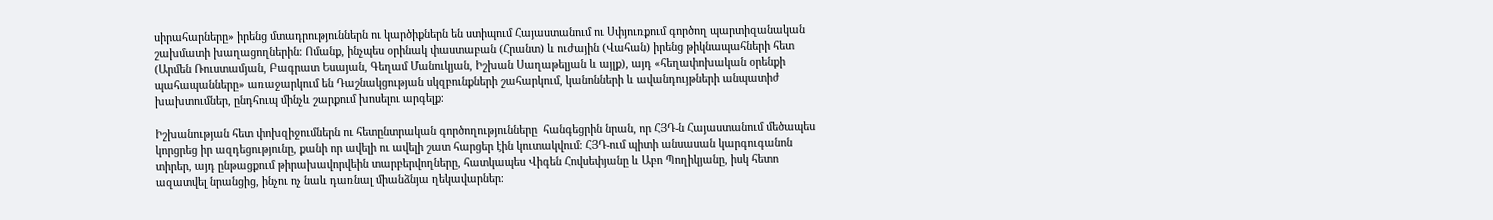սիրահարները» իրենց մտադրություններն ու կարծիքներն են ստիպում Հայաստանում ու Սփյուռքում գործող պարտիզանական շախմատի խաղացողներին։ Ոմանք, ինչպես օրինակ փաստաբան (Հրանտ) և ուժային (Վահան) իրենց թիկնապահների հետ (Արմեն Ռուստամյան, Բագրատ Եսայան, Գեղամ Մանուկյան, Իշխան Սաղաթելյան և այլք), այդ «հեղափոխական օրենքի պահապանները» առաջարկում են Դաշնակցության սկզբունքների շահարկում, կանոնների և ավանդույթների անպատիժ խախտումներ, ընդհուպ մինչև շարքում խոսելու արգելք։

Իշխանության հետ փոխզիջումներն ու հետընտրական գործողությունները  հանգեցրին նրան, որ ՀՅԴ‑ն Հայաստանում մեծապես կորցրեց իր ազդեցությունը, քանի որ ավելի ու ավելի շատ հարցեր էին կուտակվում։ ՀՅԴ-ում պիտի անսասան կարգուգանոն տիրեր, այդ ընթացքում թիրախավորվեին տարբերվողները, հատկապես Վիգեն Հովսեփյանը և Աբո Պողիկյանը, իսկ հետո ազատվել նրանցից, ինչու ոչ նաև դառնալ միանձնյա ղեկավարներ։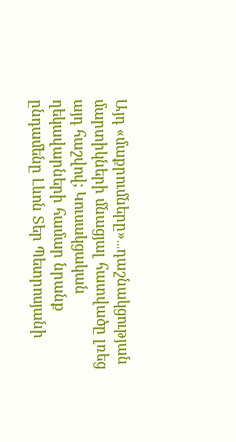Այդ «մաքրումները»․․․դաշնակցության մարտիկների մնացյալ հատվածը լռեց այդ հաշվով; Կուսակցական ղեկավարների համար նրանք ընդամենը Լևոն Տեր Պետրոսյանի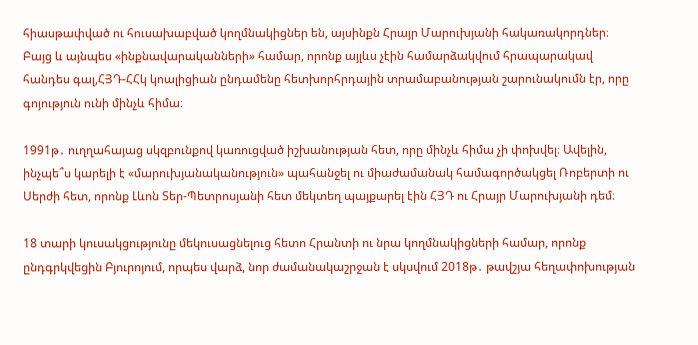հիասթափված ու հուսախաբված կողմնակիցներ են, այսինքն Հրայր Մարուխյանի հակառակորդներ։ Բայց և այնպես «ինքնավարականների» համար, որոնք այլևս չէին համարձակվում հրապարակավ հանդես գալ,ՀՅԴ-ՀՀկ կոալիցիան ընդամենը հետխորհրդային տրամաբանության շարունակումն էր, որը գոյություն ունի մինչև հիմա։

1991թ․ ուղղահայաց սկզբունքով կառուցված իշխանության հետ, որը մինչև հիմա չի փոխվել։ Ավելին, ինչպե՞ս կարելի է «մարուխյանականություն» պահանջել ու միաժամանակ համագործակցել Ռոբերտի ու Սերժի հետ, որոնք Լևոն Տեր-Պետրոսյանի հետ մեկտեղ պայքարել էին ՀՅԴ ու Հրայր Մարուխյանի դեմ։

18 տարի կուսակցությունը մեկուսացնելուց հետո Հրանտի ու նրա կողմնակիցների համար, որոնք ընդգրկվեցին Բյուրոյում, որպես վարձ, նոր ժամանակաշրջան է սկսվում 2018թ․ թավշյա հեղափոխության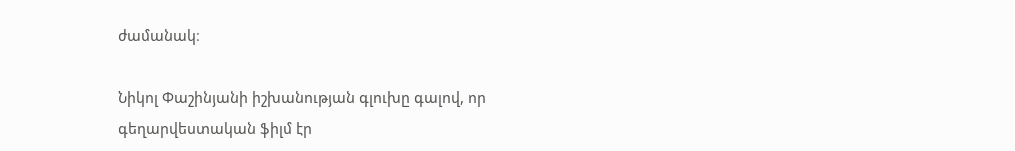ժամանակ։

Նիկոլ Փաշինյանի իշխանության գլուխը գալով, որ գեղարվեստական ֆիլմ էր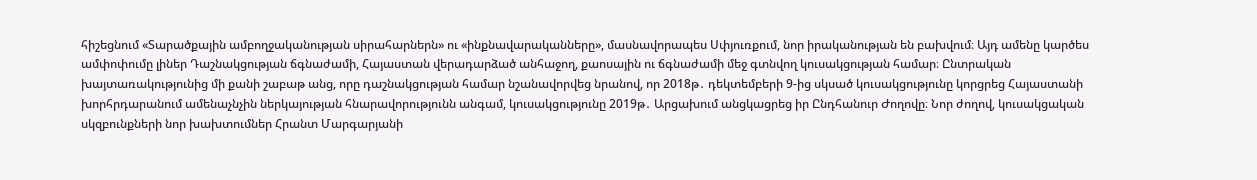հիշեցնում «Տարածքային ամբողջականության սիրահարներն» ու «ինքնավարականները», մասնավորապես Սփյուռքում, նոր իրականության են բախվում։ Այդ ամենը կարծես ամփոփումը լիներ Դաշնակցության ճգնաժամի, Հայաստան վերադարձած անհաջող, քաոսային ու ճգնաժամի մեջ գտնվող կուսակցության համար։ Ընտրական խայտառակությունից մի քանի շաբաթ անց, որը դաշնակցության համար նշանավորվեց նրանով, որ 2018թ․ դեկտեմբերի 9‑ից սկսած կուսակցությունը կորցրեց Հայաստանի խորհրդարանում ամենաչնչին ներկայության հնարավորությունն անգամ, կուսակցությունը 2019թ․ Արցախում անցկացրեց իր Ընդհանուր Ժողովը։ Նոր ժողով, կուսակցական սկզբունքների նոր խախտումներ Հրանտ Մարգարյանի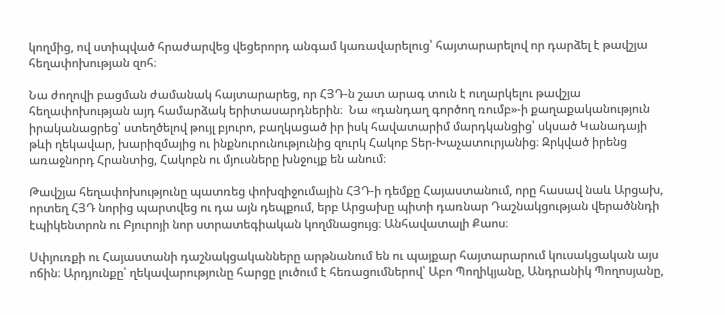կողմից, ով ստիպված հրաժարվեց վեցերորդ անգամ կառավարելուց՝ հայտարարելով որ դարձել է թավշյա հեղափոխության զոհ։

Նա ժողովի բացման ժամանակ հայտարարեց, որ ՀՅԴ‑ն շատ արագ տուն է ուղարկելու թավշյա հեղափոխության այդ համարձակ երիտասարդներին։  Նա «դանդաղ գործող ռումբ»-ի քաղաքականություն իրականացրեց՝ ստեղծելով թույլ բյուրո, բաղկացած իր իսկ հավատարիմ մարդկանցից՝ սկսած Կանադայի թևի ղեկավար, խարիզմայից ու ինքնուրունությունից զուրկ Հակոբ Տեր-Խաչատուրյանից։ Զրկված իրենց առաջնորդ Հրանտից, Հակոբն ու մյուսները խնջույք են անում։

Թավշյա հեղափոխությունը պատռեց փոխզիջումային ՀՅԴ‑ի դեմքը Հայաստանում, որը հասավ նաև Արցախ, որտեղ ՀՅԴ նորից պարտվեց ու դա այն դեպքում, երբ Արցախը պիտի դառնար Դաշնակցության վերածննդի էպիկենտրոն ու Բյուրոյի նոր ստրատեգիական կողմնացույց։ Անհավատալի Քաոս։

Սփյուռքի ու Հայաստանի դաշնակցականները արթնանում են ու պայքար հայտարարում կուսակցական այս ոճին։ Արդյունքը՝ ղեկավարությունը հարցը լուծում է հեռացումներով՝ Աբո Պողիկյանը, Անդրանիկ Պողոսյանը,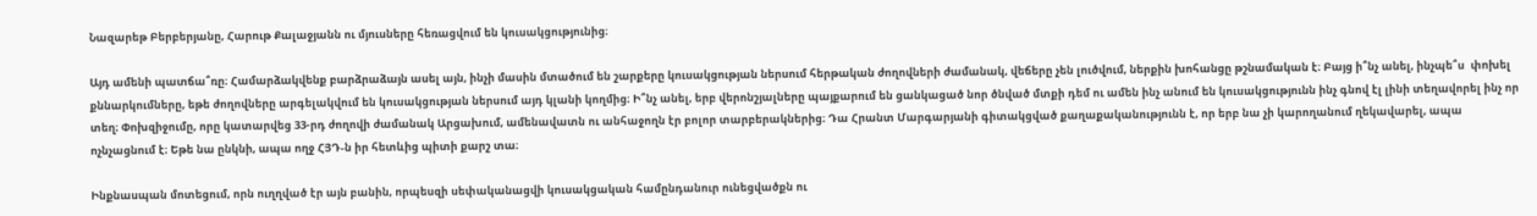Նազարեթ Բերբերյանը, Հարութ Քալաջյանն ու մյուսները հեռացվում են կուսակցությունից։

Այդ ամենի պատճա՞ռը։ Համարձակվենք բարձրաձայն ասել այն, ինչի մասին մտածում են շարքերը կուսակցության ներսում հերթական ժողովների ժամանակ, վեճերը չեն լուծվում, ներքին խոհանցը թշնամական է։ Բայց ի՞նչ անել, ինչպե՞ս  փոխել քննարկումները, եթե ժողովները արգելակվում են կուսակցության ներսում այդ կլանի կողմից։ Ի՞նչ անել, երբ վերոնշյալները պայքարում են ցանկացած նոր ծնված մտքի դեմ ու ամեն ինչ անում են կուսակցությունն ինչ գնով էլ լինի տեղավորել ինչ որ տեղ։ Փոխզիջումը, որը կատարվեց 33-րդ ժողովի ժամանակ Արցախում, ամենավատն ու անհաջողն էր բոլոր տարբերակներից։ Դա Հրանտ Մարգարյանի գիտակցված քաղաքականությունն է, որ երբ նա չի կարողանում ղեկավարել, ապա ոչնչացնում է։ Եթե նա ընկնի, ապա ողջ ՀՅԴ‑ն իր հետևից պիտի քարշ տա։

Ինքնասպան մոտեցում, որն ուղղված էր այն բանին, որպեսզի սեփականացվի կուսակցական համընդանուր ունեցվածքն ու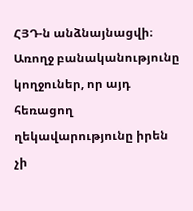ՀՅԴ‑ն անձնայնացվի։ Առողջ բանականությունը կողջուներ, որ այդ հեռացող ղեկավարությունը իրեն չի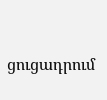ցուցադրում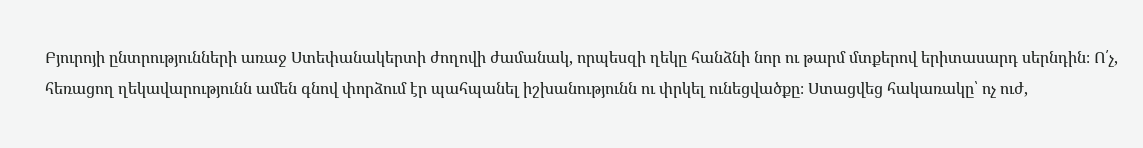Բյուրոյի ընտրությունների առաջ Ստեփանակերտի ժողովի ժամանակ, որպեսզի ղեկը հանձնի նոր ու թարմ մտքերով երիտասարդ սերնդին։ Ո՛չ, հեռացող ղեկավարությունն ամեն գնով փորձում էր պահպանել իշխանությունն ու փրկել ունեցվածքը։ Ստացվեց հակառակը՝ ոչ ուժ,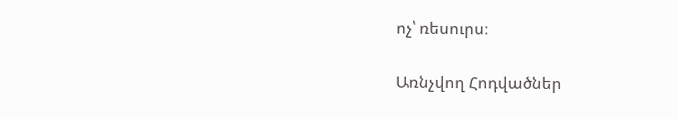ոչ՝ ռեսուրս։

Առնչվող Հոդվածներ